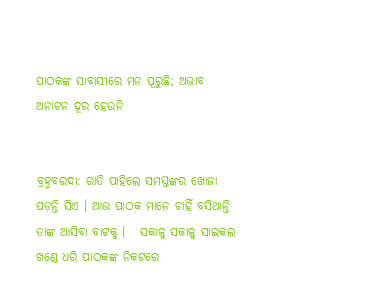ପାଠକଙ୍କ ସାବାସୀରେ ମନ ପୂରୁଛି; ଅଭାବ ଅନାଟନ ଦୂର ହେଉନି


ବ୍ରହ୍ମବରଦା: ରାତି ପାହିଲେ ସମସ୍ତଙ୍କର ଖୋଜା ପଡ଼ନ୍ତି ସିଏ । ଆଉ ପାଠକ ମାନେ ଚାହିଁ ବସିଥାନ୍ତି ତାଙ୍କ ଆସିବା ବାଟକୁ ।   ସକାଳୁ ସକାଳୁ ସାଇକଲ ଖଣ୍ଡେ ଧରି ପାଠକଙ୍କ ନିକଟରେ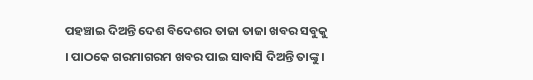ପହଞ୍ଚାଇ ଦିଅନ୍ତି ଦେଶ ବିଦେଶର ତାଜା ତାଜା ଖବର ସବୁକୁ । ପାଠକେ ଗରମାଗରମ ଖବର ପାଇ ସାବାସି ଦିଅନ୍ତି ତାଙ୍କୁ ।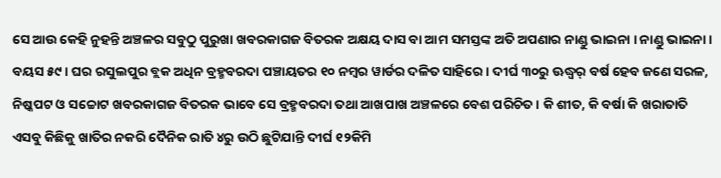ସେ ଆଉ କେହି ନୁହନ୍ତି ଅଞ୍ଚଳର ସବୁଠୁ ପୁରୁଖା ଖବରକାଗଜ ବିତରକ ଅକ୍ଷୟ ଦାସ ବା ଆମ ସମସ୍ତଙ୍କ ଅତି ଅପଣାର ନାଣ୍ଡୁ ଭାଇନା । ନାଣ୍ଡୁ ଭାଇନା । ବୟସ ୫୯ । ଘର ରସୁଲପୁର ବ୍ଲକ ଅଧିନ ବ୍ରହ୍ମବରଦା ପଞ୍ଚାୟତର ୧୦ ନମ୍ବର ୱାର୍ଡର ଦଳିତ ସାହିରେ । ଦୀର୍ଘ ୩୦ରୁ ଊଦ୍ଧ୍ୱର୍ ବର୍ଷ ହେବ ଜଣେ ସରଳ, ନିଷ୍କପଟ ଓ ସଚ୍ଚୋଟ ଖବରକାଗଜ ବିତରକ ଭାବେ ସେ ବ୍ରହ୍ମବରଦା ତଥା ଆଖପାଖ ଅଞ୍ଚଳରେ ବେଶ ପରିଚିତ । କି ଶୀତ, କି ବର୍ଷା କି ଖରାତାତି ଏସବୁ କିଛିକୁ ଖାତିର ନକରି ଦୈନିକ ରାତି ୪ରୁ ଉଠି ଛୁଟିଯାନ୍ତି ଦୀର୍ଘ ୧୨କିମି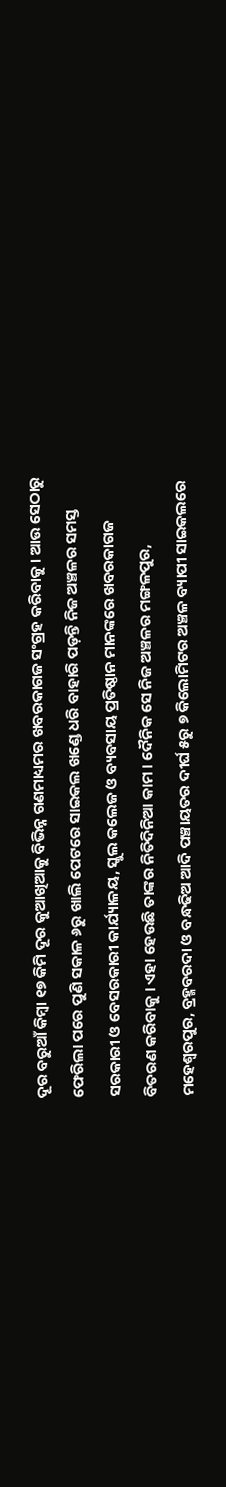ଦୂର ବରୁଆଁ କିମ୍ୱା ୧୭ କିମି ଦୂର କୁଆଖିଆକୁ ବିଭିନ୍ନ ଗଣମାଧ୍ୟମର ଖବରକାଗଜ ସଂଗ୍ରହ କରିବାକୁ । ଆଉ ସେଠାରୁ ଫେରିଲା ପରେ ପୁଣି ସକାଳ ୬ରୁ ଖାଲି ପେଟରେ ସାଇକଲ ଖଣ୍ଡେ ଧରି ବାହାରି ପଡ଼ନ୍ତି ନିଜ ଅଞ୍ଚଳର ସମସ୍ତ ସରକାରୀ ଓ ବେସରକାରୀ କାର୍ଯ୍ୟାଳୟ, ସ୍କୁଲ କଲେଜ ଓ ବ୍ୟବସାୟ ପ୍ରତିଷ୍ଠାନ ମାନଙ୍କରେ ଖବରକାଗଜ ବିତରଣ କରିବାକୁ । ଏହା ହେଉଛି ତାଙ୍କର ନିତିଦିନିଆ କାମ । ଦୈନିକ ସେ ନିଜ ଅଞ୍ଚଳର ମଙ୍ଗଳପୁର, ମହେଶ୍ୱରପୁର, ବ୍ରହ୍ମବରଦା ଓ ବନ୍ଧଢିଅ ଆଦି ପଞ୍ଚାୟତର ଦୀର୍ଘ ୫ରୁ ୭ କିଲୋମିଟର ଅଞ୍ଚଳ ବ୍ୟାପୀ ସାଇକଲରେ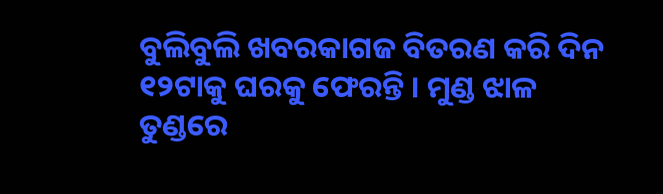ବୁଲିବୁଲି ଖବରକାଗଜ ବିତରଣ କରି ଦିନ ୧୨ଟାକୁ ଘରକୁ ଫେରନ୍ତି । ମୁଣ୍ଡ ଝାଳ ତୁଣ୍ଡରେ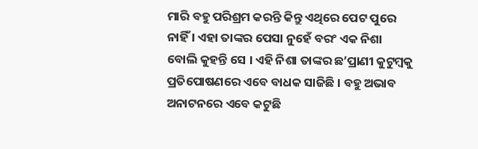ମାରି ବହୁ ପରିଶ୍ରମ କରନ୍ତି କିନ୍ତୁ ଏଥିରେ ପେଟ ପୁରେ ନାହିଁ । ଏହା ତାଙ୍କର ପେସା ନୁହେଁ ବରଂ ଏକ ନିଶା ବୋଲି କୁହନ୍ତି ସେ । ଏହି ନିଶା ତାଙ୍କର ଛ’ପ୍ରାଣୀ କୁଟୁମ୍ବକୁ ପ୍ରତିପୋଷଣରେ ଏବେ ବାଧକ ସାଜିଛି । ବହୁ ଅଭାବ ଅନାଟନରେ ଏବେ କଟୁଛି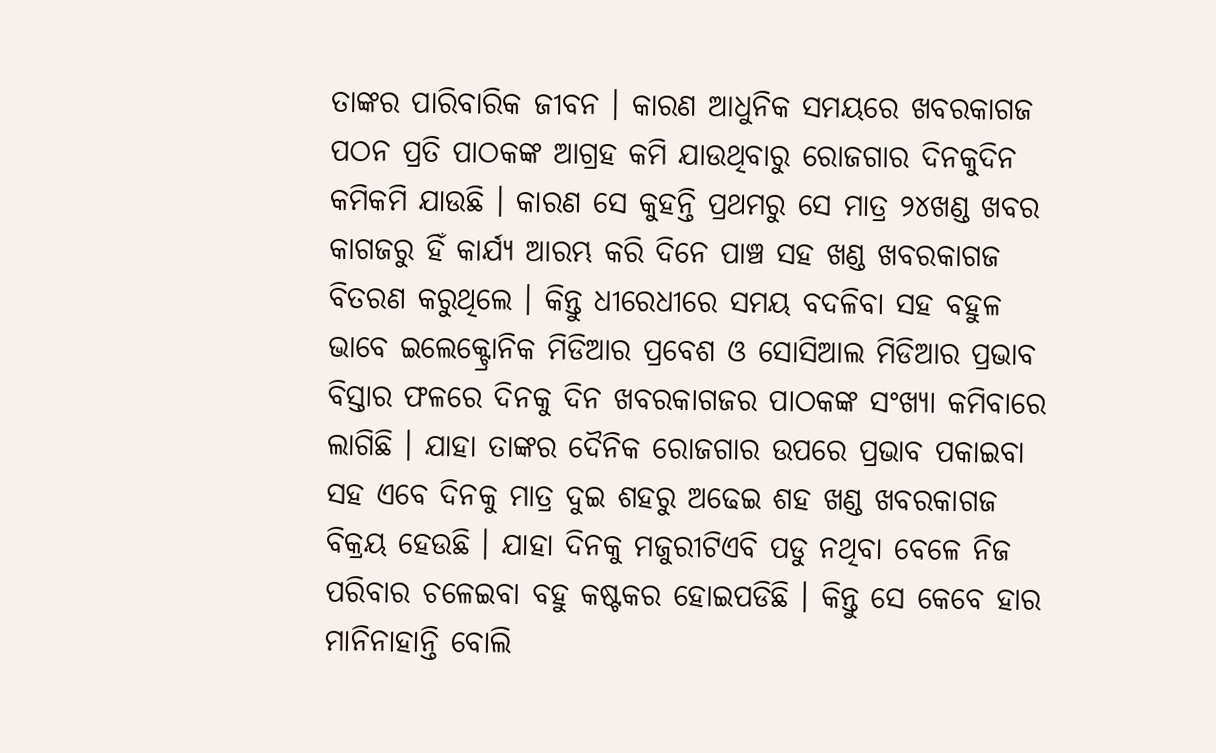ତାଙ୍କର ପାରିବାରିକ ଜୀବନ । କାରଣ ଆଧୁନିକ ସମୟରେ ଖବରକାଗଜ ପଠନ ପ୍ରତି ପାଠକଙ୍କ ଆଗ୍ରହ କମି ଯାଉଥିବାରୁ ରୋଜଗାର ଦିନକୁଦିନ କମିକମି ଯାଉଛି । କାରଣ ସେ କୁହନ୍ତି ପ୍ରଥମରୁ ସେ ମାତ୍ର ୨୪ଖଣ୍ଡ ଖବର କାଗଜରୁ ହିଁ କାର୍ଯ୍ୟ ଆରମ୍ଭ କରି ଦିନେ ପାଞ୍ଚ ସହ ଖଣ୍ଡ ଖବରକାଗଜ ବିତରଣ କରୁଥିଲେ । କିନ୍ତୁ ଧୀରେଧୀରେ ସମୟ ବଦଳିବା ସହ ବହୁଳ ଭାବେ ଇଲେକ୍ଟ୍ରୋନିକ ମିଡିଆର ପ୍ରବେଶ ଓ ସୋସିଆଲ ମିଡିଆର ପ୍ରଭାବ ବିସ୍ତାର ଫଳରେ ଦିନକୁ ଦିନ ଖବରକାଗଜର ପାଠକଙ୍କ ସଂଖ୍ୟା କମିବାରେ ଲାଗିଛି । ଯାହା ତାଙ୍କର ଦୈନିକ ରୋଜଗାର ଉପରେ ପ୍ରଭାବ ପକାଇବା ସହ ଏବେ ଦିନକୁ ମାତ୍ର ଦୁଇ ଶହରୁ ଅଢେଇ ଶହ ଖଣ୍ଡ ଖବରକାଗଜ ବିକ୍ରୟ ହେଉଛି । ଯାହା ଦିନକୁ ମଜୁରୀଟିଏବି ପଡୁ ନଥିବା ବେଳେ ନିଜ ପରିବାର ଚଳେଇବା ବହୁ କଷ୍ଟକର ହୋଇପଡିଛି । କିନ୍ତୁ ସେ କେବେ ହାର ମାନିନାହାନ୍ତି ବୋଲି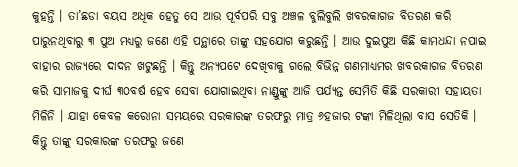କୁହନ୍ତି । ତା’ଛଡା ବୟସ ଅଧିକ ହେତୁ ସେ ଆଉ ପୂର୍ବପରି ସବୁ ଅଞ୍ଚଳ ବୁଲିବୁଲି ଖବରକାଗଜ ବିତରଣ କରି ପାରୁନଥିବାରୁ ୩ ପୁଅ ମଧ୍ୟରୁ ଜଣେ ଏହି ପନ୍ଥାରେ ତାଙ୍କୁ ସହଯୋଗ କରୁଛନ୍ତି । ଆଉ ଦୁଇପୁଅ କିଛି କାମଧନ୍ଦା ନପାଇ ବାହାର ରାଜ୍ୟରେ ଦାଦନ ଖଟୁଛନ୍ତି । କିନ୍ତୁ ଅନ୍ୟପଟେ ଦେଖିବାକୁ ଗଲେ ବିଭିନ୍ନ ଗଣମାଧ୍ୟମର ଖବରକାଗଜ ବିତରଣ କରି ସାମାଜକୁ ଦୀର୍ଘ ୩୦ବର୍ଷ ହେବ ସେବା ଯୋଗାଇଥିବା ନାଣ୍ଡୁଙ୍କୁ ଆଜି ପର୍ଯ୍ୟନ୍ତ ସେମିତି କିଛି ସରକାରୀ ସହାୟତା ମିଳିନି । ଯାହା କେବଳ କରୋନା ସମୟରେ ସରକାରଙ୍କ ତରଫରୁ ମାତ୍ର ୬ହଜାର ଟଙ୍କା ମିଳିଥିଲା ବାସ ସେତିକି । କିନ୍ତୁ ତାଙ୍କୁ ସରକାରଙ୍କ ତରଫରୁ ଜଣେ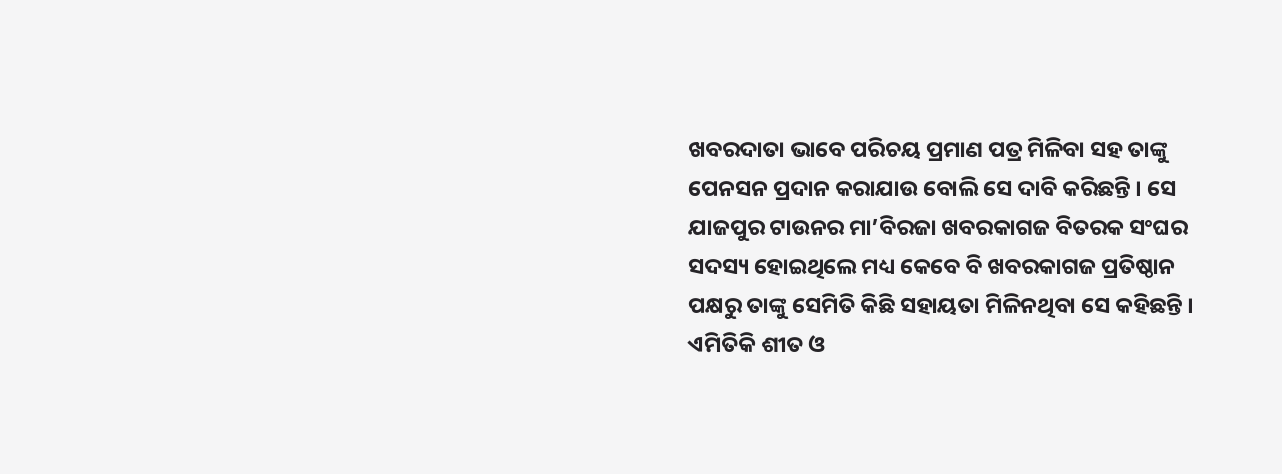ଖବରଦାତା ଭାବେ ପରିଚୟ ପ୍ରମାଣ ପତ୍ର ମିଳିବା ସହ ତାଙ୍କୁ ପେନସନ ପ୍ରଦାନ କରାଯାଉ ବୋଲି ସେ ଦାବି କରିଛନ୍ତି । ସେ ଯାଜପୁର ଟାଉନର ମା’ବିରଜା ଖବରକାଗଜ ବିତରକ ସଂଘର ସଦସ୍ୟ ହୋଇଥିଲେ ମଧ୍ୟ କେବେ ବି ଖବରକାଗଜ ପ୍ରତିଷ୍ଠାନ ପକ୍ଷରୁ ତାଙ୍କୁ ସେମିତି କିଛି ସହାୟତା ମିଳିନଥିବା ସେ କହିଛନ୍ତି । ଏମିତିକି ଶୀତ ଓ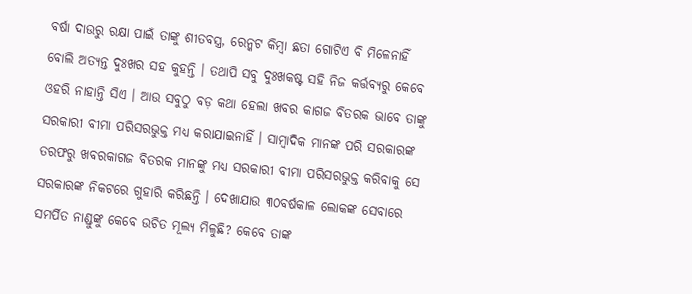ବର୍ଷା ଦାଉରୁ ରକ୍ଷା ପାଇଁ ତାଙ୍କୁ ଶୀତବସ୍ତ୍ର, ରେନ୍କଟ କିମ୍ବା ଛତା ଗୋଟିଏ ବି ମିଳେନାହିଁ ବୋଲି ଅତ୍ୟନ୍ତ ଦୁଃଖର ସହ କୁହନ୍ତି । ତଥାପି ସବୁ ଦୁଃଖକଷ୍ଟ ସହି ନିଜ କର୍ତ୍ତବ୍ୟରୁ କେବେ ଓହରି ନାହାନ୍ତି ସିଏ । ଆଉ ସବୁଠୁ ବଡ଼ କଥା ହେଲା ଖବର କାଗଜ ବିତରକ ଭାବେ ତାଙ୍କୁ ସରକାରୀ ବୀମା ପରିସରଭୁକ୍ତ ମଧ୍ୟ କରାଯାଇନାହିଁ । ସାମ୍ବାଦିକ ମାନଙ୍କ ପରି ସରକାରଙ୍କ ତରଫରୁ ଖବରକାଗଜ ବିତରକ ମାନଙ୍କୁ ମଧ୍ୟ ସରକାରୀ ବୀମା ପରିସରଭୁକ୍ତ କରିବାକୁ ସେ ସରକାରଙ୍କ ନିକଟରେ ଗୁହାରି କରିଛନ୍ତି । ଦେଖାଯାଉ ୩୦ବର୍ଷକାଳ ଲୋକଙ୍କ ସେବାରେ ସମର୍ପିତ ନାଣ୍ଡୁଙ୍କୁ କେବେ ଉଚିତ ମୂଲ୍ୟ ମିଳୁଛି? କେବେ ତାଙ୍କ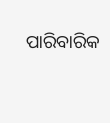ପାରିବାରିକ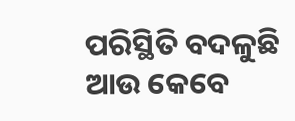ପରିସ୍ଥିତି ବଦଳୁଛି ଆଉ କେବେ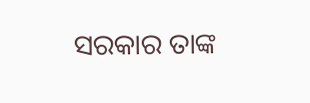ସରକାର ତାଙ୍କ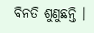ବିନତି ଶୁଣୁଛନ୍ତି ।